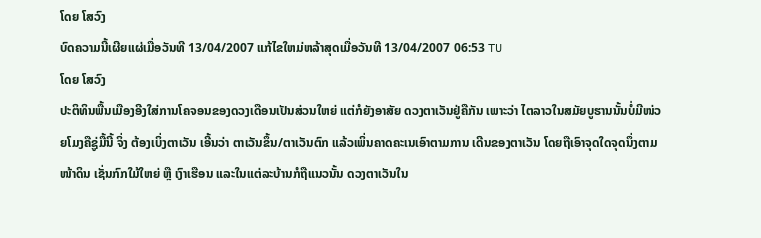ໂດຍ ໂສວົງ
ບົດຄວາມນີ້ເຜີຍແຜ່ເມື່ອວັນທີ 13/04/2007 ແກ້ໄຂໃຫມ່ຫລ້າສຸດເມື່ອວັນທີ 13/04/2007 06:53 TU
ໂດຍ ໂສວົງ
ປະຕິທິນພື້ນເມືອງອີງໃສ່ການໂຄຈອນຂອງດວງເດືອນເປັນສ່ວນໃຫຍ່ ແຕ່ກໍຍັງອາສັຍ ດວງຕາເວັນຢູ່ຄືກັນ ເພາະວ່າ ໄຕລາວໃນສມັຍບູຮານນັ້ນບໍ່ມີໜ່ວຍໂມງຄືຊູ່ມື້ນີ້ ຈິ່ງ ຕ້ອງເບິ່ງຕາເວັນ ເອີ້ນວ່າ ຕາເວັນຂຶ້ນ/ຕາເວັນຕົກ ແລ້ວເພິ່ນຄາດຄະເນເອົາຕາມການ ເດີນຂອງຕາເວັນ ໂດຍຖືເອົາຈຸດໃດຈຸດນຶ່ງຕາມໜ້າດິນ ເຊັ່ນກົກໃມ້ໃຫຍ່ ຫຼື ເງົາເຮືອນ ແລະໃນແຕ່ລະບ້ານກໍຖືແນວນັ້ນ ດວງຕາເວັນໃນ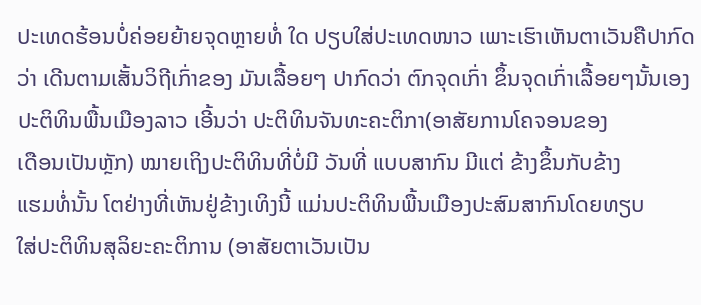ປະເທດຮ້ອນບໍ່ຄ່ອຍຍ້າຍຈຸດຫຼາຍທໍ່ ໃດ ປຽບໃສ່ປະເທດໜາວ ເພາະເຮົາເຫັນຕາເວັນຄືປາກົດວ່າ ເດີນຕາມເສັ້ນວິຖີເກົ່າຂອງ ມັນເລື້ອຍໆ ປາກົດວ່າ ຕົກຈຸດເກົ່າ ຂຶ້ນຈຸດເກົ່າເລື້ອຍໆນັ້ນເອງປະຕິທິນພື້ນເມືອງລາວ ເອີ້ນວ່າ ປະຕິທິນຈັນທະຄະຕິກາ(ອາສັຍການໂຄຈອນຂອງ
ເດືອນເປັນຫຼັກ) ໝາຍເຖິງປະຕິທິນທີ່ບໍ່ມີ ວັນທີ່ ແບບສາກົນ ມີແຕ່ ຂ້າງຂຶ້ນກັບຂ້າງ
ແຮມທໍ່ນັ້ນ ໂຕຢ່າງທີ່ເຫັນຢູ່ຂ້າງເທິງນີ້ ແມ່ນປະຕິທິນພື້ນເມືອງປະສົມສາກົນໂດຍທຽບ
ໃສ່ປະຕິທິນສຸລິຍະຄະຕິການ (ອາສັຍຕາເວັນເປັນ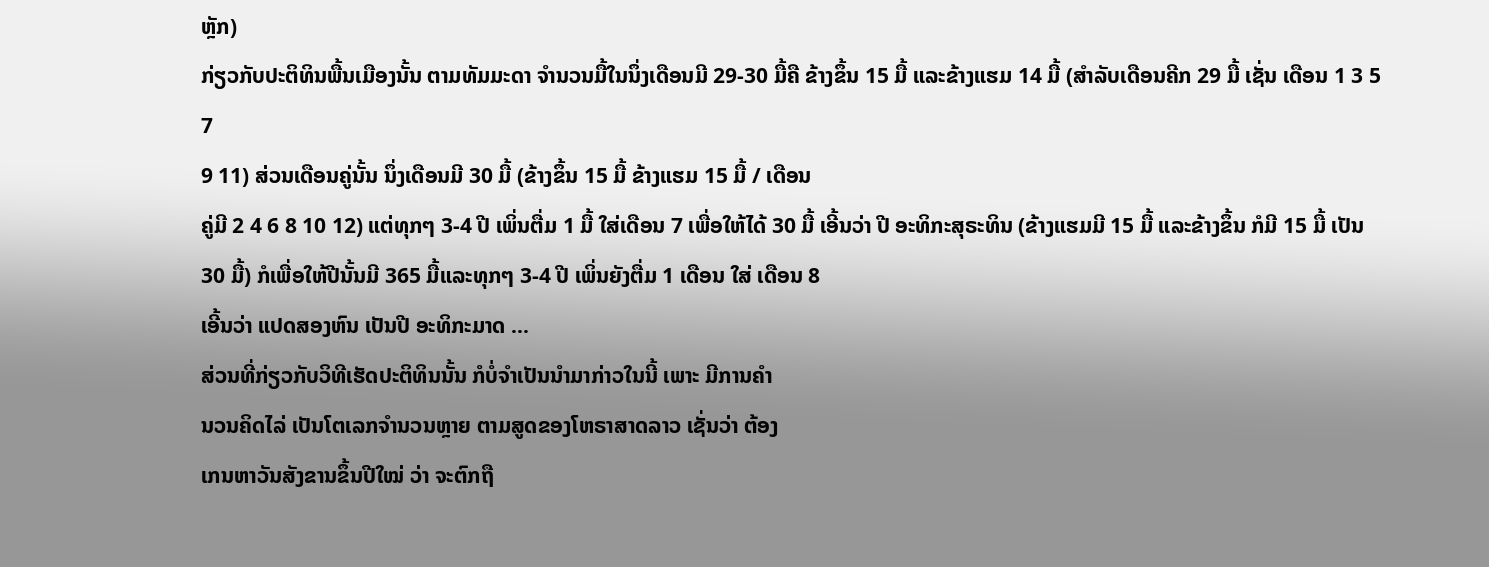ຫຼັກ)
ກ່ຽວກັບປະຕິທິນພື້ນເມືອງນັ້ນ ຕາມທັມມະດາ ຈຳນວນມື້ໃນນຶ່ງເດືອນມີ 29-30 ມື້ຄື ຂ້າງຂຶ້ນ 15 ມື້ ແລະຂ້າງແຮມ 14 ມື້ (ສຳລັບເດືອນຄີກ 29 ມື້ ເຊັ່ນ ເດືອນ 1 3 5 7
9 11) ສ່ວນເດືອນຄູ່ນັ້ນ ນຶ່ງເດືອນມີ 30 ມື້ (ຂ້າງຂຶ້ນ 15 ມື້ ຂ້າງແຮມ 15 ມື້ / ເດືອນ
ຄູ່ມີ 2 4 6 8 10 12) ແຕ່ທຸກໆ 3-4 ປີ ເພິ່ນຕື່ມ 1 ມື້ ໃສ່ເດືອນ 7 ເພື່ອໃຫ້ໄດ້ 30 ມື້ ເອີ້ນວ່າ ປີ ອະທິກະສຸຣະທິນ (ຂ້າງແຮມມີ 15 ມື້ ແລະຂ້າງຂຶ້ນ ກໍມີ 15 ມື້ ເປັນ 30 ມື້) ກໍເພື່ອໃຫ້ປີນັ້ນມີ 365 ມື້ແລະທຸກໆ 3-4 ປີ ເພິ່ນຍັງຕື່ມ 1 ເດືອນ ໃສ່ ເດືອນ 8
ເອີ້ນວ່າ ແປດສອງຫົນ ເປັນປີ ອະທິກະມາດ ...
ສ່ວນທີ່ກ່ຽວກັບວິທີເຮັດປະຕິທິນນັ້ນ ກໍບໍ່ຈຳເປັນນຳມາກ່າວໃນນີ້ ເພາະ ມີການຄຳ
ນວນຄິດໄລ່ ເປັນໂຕເລກຈຳນວນຫຼາຍ ຕາມສູດຂອງໂຫຣາສາດລາວ ເຊັ່ນວ່າ ຕ້ອງ
ເກນຫາວັນສັງຂານຂຶ້ນປີໃໝ່ ວ່າ ຈະຕົກຖື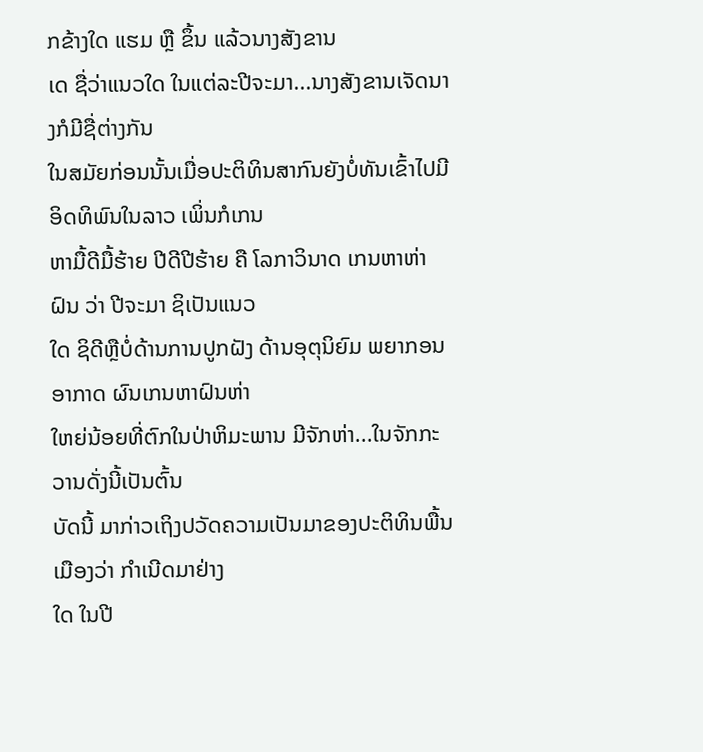ກຂ້າງໃດ ແຮມ ຫຼື ຂຶ້ນ ແລ້ວນາງສັງຂານ
ເດ ຊື່ວ່າແນວໃດ ໃນແຕ່ລະປີຈະມາ...ນາງສັງຂານເຈັດນາງກໍມີຊື່ຕ່າງກັນ
ໃນສມັຍກ່ອນນັ້ນເມື່ອປະຕິທິນສາກົນຍັງບໍ່ທັນເຂົ້າໄປມີອິດທິພົນໃນລາວ ເພິ່ນກໍເກນ
ຫາມື້ດີມື້ຮ້າຍ ປີດີປີຮ້າຍ ຄື ໂລກາວິນາດ ເກນຫາຫ່າຝົນ ວ່າ ປີຈະມາ ຊິເປັນແນວ
ໃດ ຊິດີຫຼືບໍ່ດ້ານການປູກຝັງ ດ້ານອຸຕຸນິຍົມ ພຍາກອນອາກາດ ຜົນເກນຫາຝົນຫ່າ
ໃຫຍ່ນ້ອຍທີ່ຕົກໃນປ່າຫິມະພານ ມີຈັກຫ່າ...ໃນຈັກກະວານດັ່ງນີ້ເປັນຕົ້ນ
ບັດນີ້ ມາກ່າວເຖິງປວັດຄວາມເປັນມາຂອງປະຕິທິນພື້ນເມືອງວ່າ ກຳເນີດມາຢ່າງ
ໃດ ໃນປີ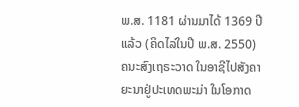ພ.ສ. 1181 ຜ່ານມາໄດ້ 1369 ປີແລ້ວ (ຄິດໄລ່ໃນປີ ພ.ສ. 2550)
ຄນະສົງເຖຣະວາດ ໃນອາຊີໄປສັງຄາຍະນາຢູ່ປະເທດພະມ່າ ໃນໂອກາດ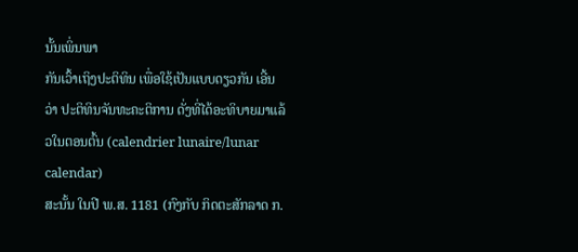ນັ້ນເພິ່ນພາ
ກັນເວົ້າເຖິງປະຕິທິນ ເພື່ອໃຊ້ເປັນແບບດຽວກັນ ເອີ້ນວ່າ ປະຕິທິນຈັນທະຄະຕິການ ດັ່ງທີ່ໄດ້ອະທິບາຍມາແລ້ວໃນຕອນຕົ້ນ (calendrier lunaire/lunar calendar)
ສະນັ້ນ ໃນປີ ພ.ສ. 1181 (ກົງກັບ ກິດຕະສັກລາດ ກ.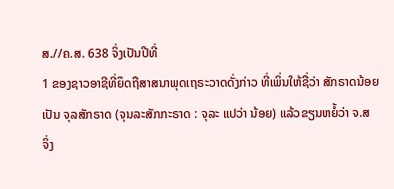ສ.//ຄ.ສ. 638 ຈິ່ງເປັນປີທີ່
1 ຂອງຊາວອາຊີທີ່ຍຶດຖືສາສນາພຸດເຖຣະວາດດັ່ງກ່າວ ທີ່ເພິ່ນໃຫ້ຊື່ວ່າ ສັກຣາດນ້ອຍ
ເປັນ ຈຸລສັກຣາດ (ຈຸນລະສັກກະຣາດ : ຈຸລະ ແປວ່າ ນ້ອຍ) ແລ້ວຂຽນຫຍໍ້ວ່າ ຈ.ສ
ຈິ່ງ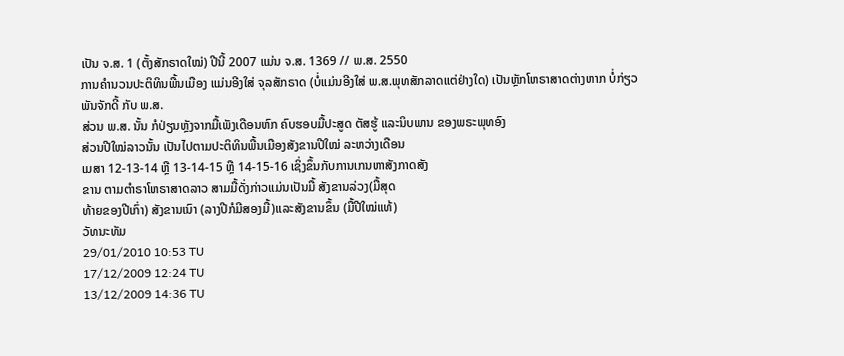ເປັນ ຈ.ສ. 1 (ຕັ້ງສັກຣາດໃໝ່) ປີນີ້ 2007 ແມ່ນ ຈ.ສ. 1369 // ພ.ສ. 2550
ການຄຳນວນປະຕິທິນພື້ນເມືອງ ແມ່ນອີງໃສ່ ຈຸລສັກຣາດ (ບໍ່ແມ່ນອີງໃສ່ ພ.ສ.ພຸທສັກລາດແຕ່ຢ່າງໃດ) ເປັນຫຼັກໂຫຣາສາດຕ່າງຫາກ ບໍ່ກ່ຽວພັນຈັກດີ້ ກັບ ພ.ສ.
ສ່ວນ ພ.ສ. ນັ້ນ ກໍປ່ຽນຫຼັງຈາກມື້ເພັງເດືອນຫົກ ຄົບຮອບມື້ປະສູດ ຕັສຮູ້ ແລະນິບພານ ຂອງພຣະພຸທອົງ
ສ່ວນປີໃໝ່ລາວນັ້ນ ເປັນໄປຕາມປະຕິທິນພື້ນເມືອງສັງຂານປີໃໝ່ ລະຫວ່າງເດືອນ
ເມສາ 12-13-14 ຫຼື 13-14-15 ຫຼື 14-15-16 ເຊິ່ງຂຶ້ນກັບການເກນຫາສັງກາດສັງ
ຂານ ຕາມຕຳຣາໂຫຣາສາດລາວ ສາມມື້ດັ່ງກ່າວແມ່ນເປັນມື້ ສັງຂານລ່ວງ(ມື້ສຸດ
ທ້າຍຂອງປີເກົ່າ) ສັງຂານເນົາ (ລາງປີກໍມີສອງມື້)ແລະສັງຂານຂຶ້ນ (ມື້ປີໃໝ່ແທ້)
ວັທນະທັມ
29/01/2010 10:53 TU
17/12/2009 12:24 TU
13/12/2009 14:36 TU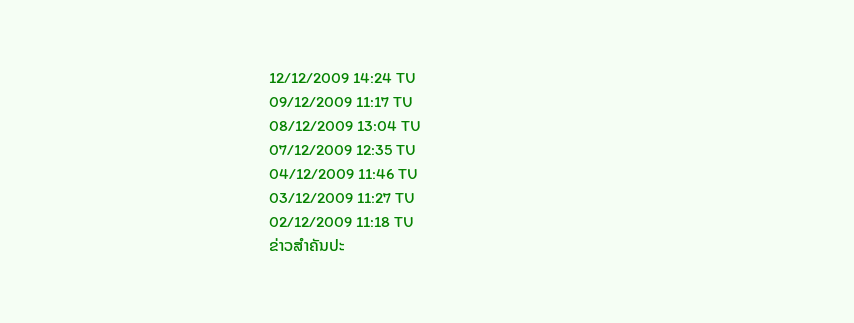12/12/2009 14:24 TU
09/12/2009 11:17 TU
08/12/2009 13:04 TU
07/12/2009 12:35 TU
04/12/2009 11:46 TU
03/12/2009 11:27 TU
02/12/2009 11:18 TU
ຂ່າວສຳຄັນປະ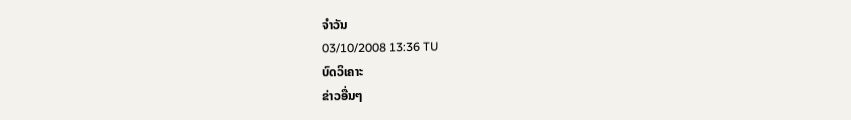ຈຳວັນ
03/10/2008 13:36 TU
ບົດວິເຄາະ
ຂ່າວອື່ນໆ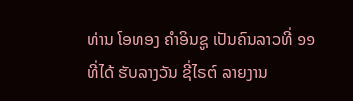ທ່ານ ໂອທອງ ຄຳອິນຊູ ເປັນຄົນລາວທີ່ ໑໑ ທີ່ໄດ້ ຮັບລາງວັນ ຊີ່ໄຣຕ໌ ລາຍງານ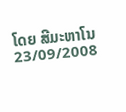ໂດຍ ສີມະຫາໂນ
23/09/2008